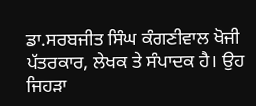ਡਾ.ਸਰਬਜੀਤ ਸਿੰਘ ਕੰਗਣੀਵਾਲ ਖੋਜੀ ਪੱਤਰਕਾਰ, ਲੇਖਕ ਤੇ ਸੰਪਾਦਕ ਹੈ। ਉਹ ਜਿਹੜਾ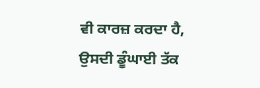ਵੀ ਕਾਰਜ਼ ਕਰਦਾ ਹੈ, ਉਸਦੀ ਡੂੰਘਾਈ ਤੱਕ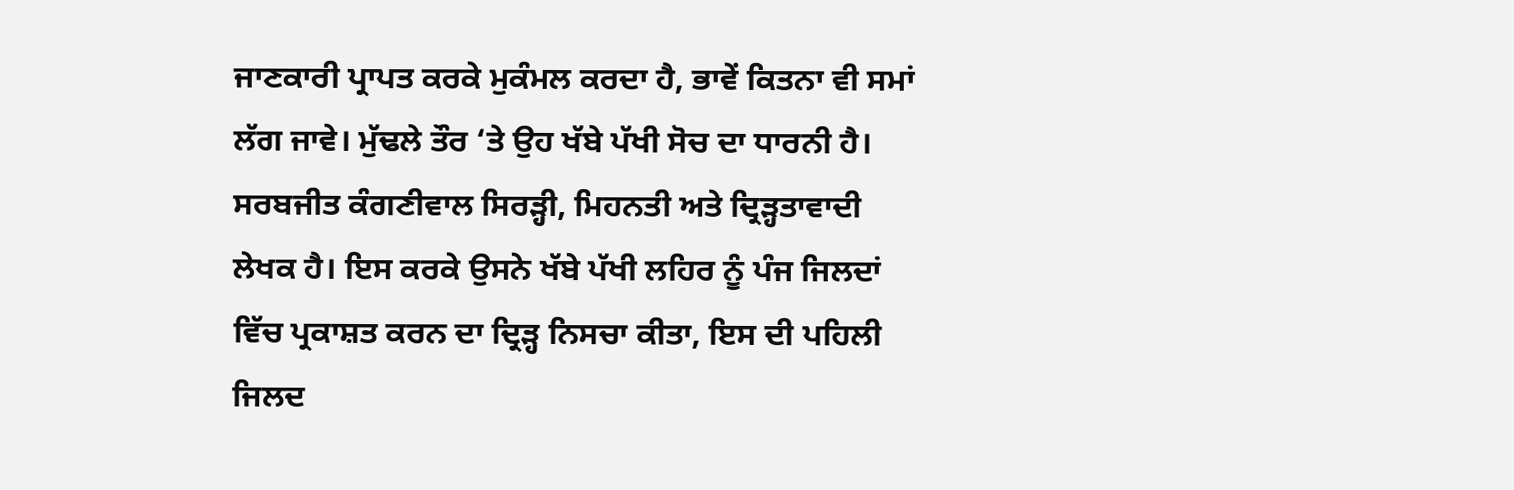ਜਾਣਕਾਰੀ ਪ੍ਰਾਪਤ ਕਰਕੇ ਮੁਕੰਮਲ ਕਰਦਾ ਹੈ, ਭਾਵੇਂ ਕਿਤਨਾ ਵੀ ਸਮਾਂ ਲੱਗ ਜਾਵੇ। ਮੁੱਢਲੇ ਤੌਰ ‘ਤੇ ਉਹ ਖੱਬੇ ਪੱਖੀ ਸੋਚ ਦਾ ਧਾਰਨੀ ਹੈ। ਸਰਬਜੀਤ ਕੰਗਣੀਵਾਲ ਸਿਰੜ੍ਹੀ, ਮਿਹਨਤੀ ਅਤੇ ਦ੍ਰਿੜ੍ਹਤਾਵਾਦੀ ਲੇਖਕ ਹੈ। ਇਸ ਕਰਕੇ ਉਸਨੇ ਖੱਬੇ ਪੱਖੀ ਲਹਿਰ ਨੂੰ ਪੰਜ ਜਿਲਦਾਂ ਵਿੱਚ ਪ੍ਰਕਾਸ਼ਤ ਕਰਨ ਦਾ ਦ੍ਰਿੜ੍ਹ ਨਿਸਚਾ ਕੀਤਾ, ਇਸ ਦੀ ਪਹਿਲੀ ਜਿਲਦ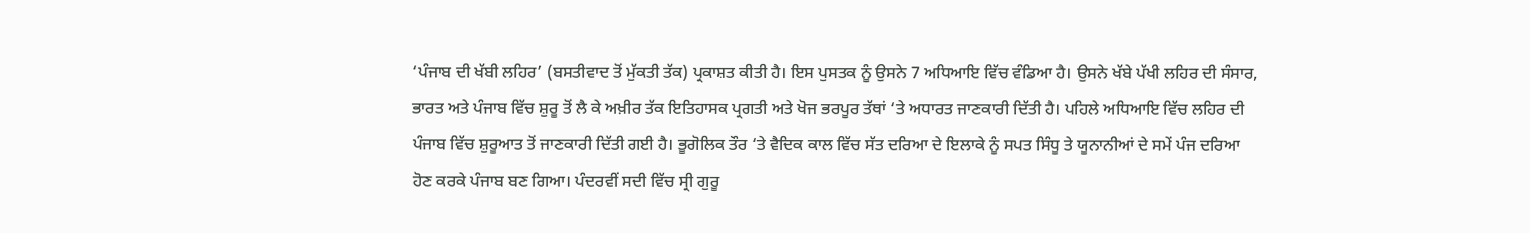‘ਪੰਜਾਬ ਦੀ ਖੱਬੀ ਲਹਿਰ’ (ਬਸਤੀਵਾਦ ਤੋਂ ਮੁੱਕਤੀ ਤੱਕ) ਪ੍ਰਕਾਸ਼ਤ ਕੀਤੀ ਹੈ। ਇਸ ਪੁਸਤਕ ਨੂੰ ਉਸਨੇ 7 ਅਧਿਆਇ ਵਿੱਚ ਵੰਡਿਆ ਹੈ। ਉਸਨੇ ਖੱਬੇ ਪੱਖੀ ਲਹਿਰ ਦੀ ਸੰਸਾਰ, ਭਾਰਤ ਅਤੇ ਪੰਜਾਬ ਵਿੱਚ ਸ਼ੁਰੂ ਤੋਂ ਲੈ ਕੇ ਅਖ਼ੀਰ ਤੱਕ ਇਤਿਹਾਸਕ ਪ੍ਰਗਤੀ ਅਤੇ ਖੋਜ ਭਰਪੂਰ ਤੱਥਾਂ ‘ਤੇ ਅਧਾਰਤ ਜਾਣਕਾਰੀ ਦਿੱਤੀ ਹੈ। ਪਹਿਲੇ ਅਧਿਆਇ ਵਿੱਚ ਲਹਿਰ ਦੀ ਪੰਜਾਬ ਵਿੱਚ ਸ਼ੁਰੂਆਤ ਤੋਂ ਜਾਣਕਾਰੀ ਦਿੱਤੀ ਗਈ ਹੈ। ਭੂਗੋਲਿਕ ਤੌਰ ‘ਤੇ ਵੈਦਿਕ ਕਾਲ ਵਿੱਚ ਸੱਤ ਦਰਿਆ ਦੇ ਇਲਾਕੇ ਨੂੰ ਸਪਤ ਸਿੰਧੂ ਤੇ ਯੂਨਾਨੀਆਂ ਦੇ ਸਮੇਂ ਪੰਜ ਦਰਿਆ ਹੋਣ ਕਰਕੇ ਪੰਜਾਬ ਬਣ ਗਿਆ। ਪੰਦਰਵੀਂ ਸਦੀ ਵਿੱਚ ਸ੍ਰੀ ਗੁਰੂ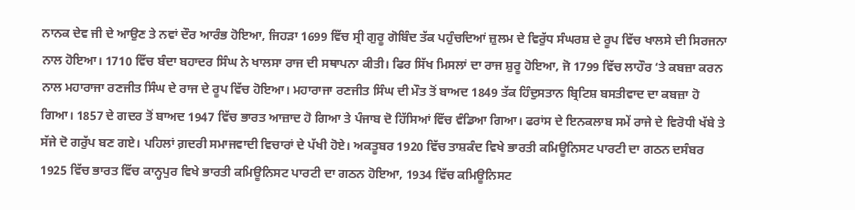ਨਾਨਕ ਦੇਵ ਜੀ ਦੇ ਆਉਣ ਤੇ ਨਵਾਂ ਦੌਰ ਆਰੰਭ ਹੋਇਆ, ਜਿਹੜਾ 1699 ਵਿੱਚ ਸ੍ਰੀ ਗੁਰੂ ਗੋਬਿੰਦ ਤੱਕ ਪਹੁੰਚਦਿਆਂ ਜ਼ੁਲਮ ਦੇ ਵਿਰੁੱਧ ਸੰਘਰਸ਼ ਦੇ ਰੂਪ ਵਿੱਚ ਖਾਲਸੇ ਦੀ ਸਿਰਜਨਾ ਨਾਲ ਹੋਇਆ। 1710 ਵਿੱਚ ਬੰਦਾ ਬਹਾਦਰ ਸਿੰਘ ਨੇ ਖਾਲਸਾ ਰਾਜ ਦੀ ਸਥਾਪਨਾ ਕੀਤੀ। ਫਿਰ ਸਿੱਖ ਮਿਸਲਾਂ ਦਾ ਰਾਜ ਸ਼ੁਰੂ ਹੋਇਆ, ਜੋ 1799 ਵਿੱਚ ਲਾਹੌਰ ‘ਤੇ ਕਬਜ਼ਾ ਕਰਨ ਨਾਲ ਮਹਾਰਾਜਾ ਰਣਜੀਤ ਸਿੰਘ ਦੇ ਰਾਜ ਦੇ ਰੂਪ ਵਿੱਚ ਹੋਇਆ। ਮਹਾਰਾਜਾ ਰਣਜੀਤ ਸਿੰਘ ਦੀ ਮੌਤ ਤੋਂ ਬਾਅਦ 1849 ਤੱਕ ਹਿੰਦੁਸਤਾਨ ਬ੍ਰਿਟਿਸ਼ ਬਸਤੀਵਾਦ ਦਾ ਕਬਜ਼ਾ ਹੋ ਗਿਆ। 1857 ਦੇ ਗਦਰ ਤੋਂ ਬਾਅਦ 1947 ਵਿੱਚ ਭਾਰਤ ਆਜ਼ਾਦ ਹੋ ਗਿਆ ਤੇ ਪੰਜਾਬ ਦੋ ਹਿੱਸਿਆਂ ਵਿੱਚ ਵੰਡਿਆ ਗਿਆ। ਫਰਾਂਸ ਦੇ ਇਨਕਲਾਬ ਸਮੇਂ ਰਾਜੇ ਦੇ ਵਿਰੋਧੀ ਖੱਬੇ ਤੇ ਸੱਜੇ ਦੋ ਗਰੁੱਪ ਬਣ ਗਏ। ਪਹਿਲਾਂ ਗ਼ਦਰੀ ਸਮਾਜਵਾਦੀ ਵਿਚਾਰਾਂ ਦੇ ਪੱਖੀ ਹੋਏ। ਅਕਤੂਬਰ 1920 ਵਿੱਚ ਤਾਸ਼ਕੰਦ ਵਿਖੇ ਭਾਰਤੀ ਕਮਿਊਨਿਸਟ ਪਾਰਟੀ ਦਾ ਗਠਨ ਦਸੰਬਰ 1925 ਵਿੱਚ ਭਾਰਤ ਵਿੱਚ ਕਾਨ੍ਹਪੁਰ ਵਿਖੇ ਭਾਰਤੀ ਕਮਿਊਨਿਸਟ ਪਾਰਟੀ ਦਾ ਗਠਨ ਹੋਇਆ, 1934 ਵਿੱਚ ਕਮਿਊਨਿਸਟ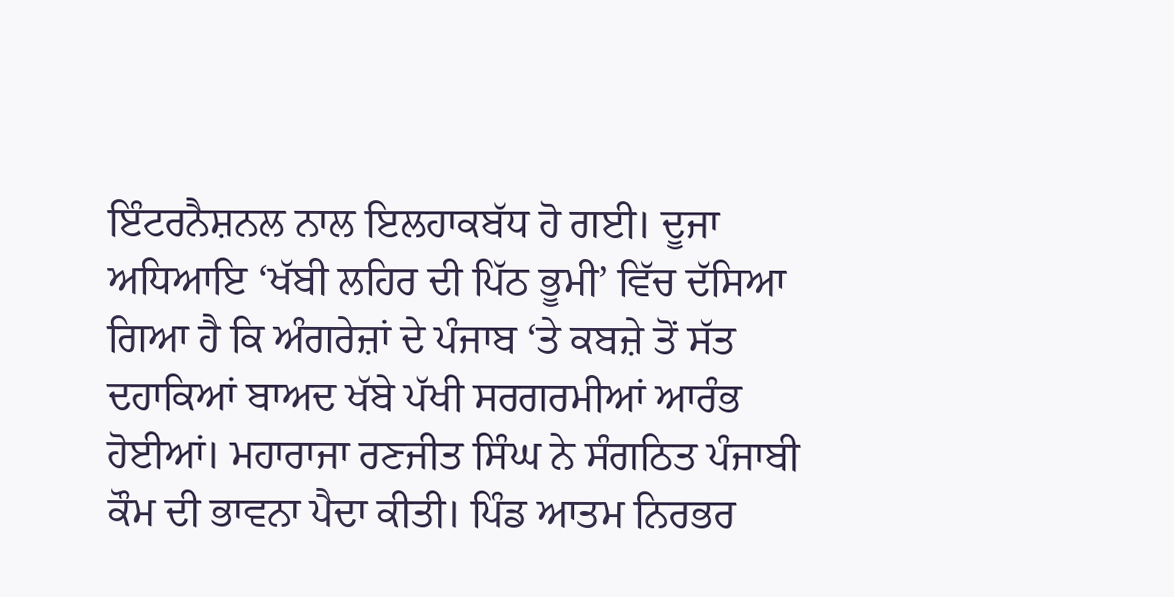ਇੰਟਰਨੈਸ਼ਨਲ ਨਾਲ ਇਲਹਾਕਬੱਧ ਹੋ ਗਈ। ਦੂਜਾ ਅਧਿਆਇ ‘ਖੱਬੀ ਲਹਿਰ ਦੀ ਪਿੱਠ ਭੂਮੀ’ ਵਿੱਚ ਦੱਸਿਆ ਗਿਆ ਹੈ ਕਿ ਅੰਗਰੇਜ਼ਾਂ ਦੇ ਪੰਜਾਬ ‘ਤੇ ਕਬਜ਼ੇ ਤੋਂ ਸੱਤ ਦਹਾਕਿਆਂ ਬਾਅਦ ਖੱਬੇ ਪੱਖੀ ਸਰਗਰਮੀਆਂ ਆਰੰਭ ਹੋਈਆਂ। ਮਹਾਰਾਜਾ ਰਣਜੀਤ ਸਿੰਘ ਨੇ ਸੰਗਠਿਤ ਪੰਜਾਬੀ ਕੌਮ ਦੀ ਭਾਵਨਾ ਪੈਦਾ ਕੀਤੀ। ਪਿੰਡ ਆਤਮ ਨਿਰਭਰ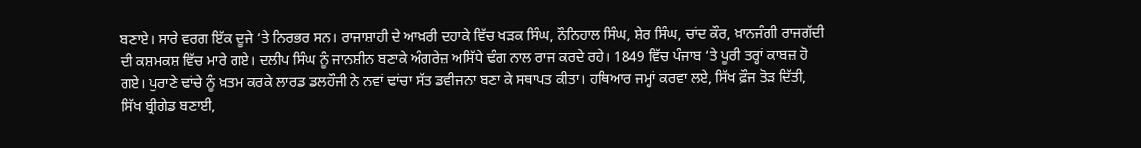ਬਣਾਏ। ਸਾਰੇ ਵਰਗ ਇੱਕ ਦੂਜੇ ‘ਤੇ ਨਿਰਭਰ ਸਨ। ਰਾਜਾਸ਼ਾਹੀ ਦੇ ਆਖ਼ਰੀ ਦਹਾਕੇ ਵਿੱਚ ਖੜਕ ਸਿੰਘ, ਨੌਨਿਹਾਲ ਸਿੰਘ, ਸ਼ੇਰ ਸਿੰਘ, ਚਾਂਦ ਕੌਰ, ਖ਼ਾਨਜੰਗੀ ਰਾਜਗੱਦੀ ਦੀ ਕਸ਼ਮਕਸ਼ ਵਿੱਚ ਮਾਰੇ ਗਏ। ਦਲੀਪ ਸਿੰਘ ਨੂੰ ਜਾਨਸ਼ੀਨ ਬਣਾਕੇ ਅੰਗਰੇਜ਼ ਅਸਿੱਧੇ ਢੰਗ ਨਾਲ ਰਾਜ ਕਰਦੇ ਰਹੇ। 1849 ਵਿੱਚ ਪੰਜਾਬ ‘ਤੇ ਪੂਰੀ ਤਰ੍ਹਾਂ ਕਾਬਜ਼ ਹੋ ਗਏ। ਪੁਰਾਣੇ ਢਾਂਚੇ ਨੂੰ ਖ਼ਤਮ ਕਰਕੇ ਲਾਰਡ ਡਲਹੌਜੀ ਨੇ ਨਵਾਂ ਢਾਂਚਾ ਸੱਤ ਡਵੀਜਨਾ ਬਣਾ ਕੇ ਸਥਾਪਤ ਕੀਤਾ। ਹਥਿਆਰ ਜਮ੍ਹਾਂ ਕਰਵਾ ਲਏ, ਸਿੱਖ ਫ਼ੌਜ ਤੋੜ ਦਿੱਤੀ, ਸਿੱਖ ਬ੍ਰੀਗੇਡ ਬਣਾਈ,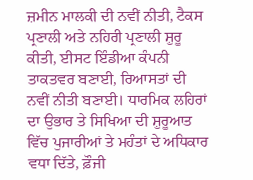ਜ਼ਮੀਨ ਮਾਲਕੀ ਦੀ ਨਵੀਂ ਨੀਤੀ, ਟੈਕਸ ਪ੍ਰਣਾਲੀ ਅਤੇ ਨਹਿਰੀ ਪ੍ਰਣਾਲੀ ਸ਼ੁਰੂ ਕੀਤੀ, ਈਸਟ ਇੰਡੀਆ ਕੰਪਨੀ ਤਾਕਤਵਰ ਬਣਾਈ, ਰਿਆਸਤਾਂ ਦੀ ਨਵੀਂ ਨੀਤੀ ਬਣਾਈ। ਧਾਰਮਿਕ ਲਹਿਰਾਂ ਦਾ ਉਭਾਰ ਤੇ ਸਿਖਿਆ ਦੀ ਸ਼ੁਰੂਆਤ ਵਿੱਚ ਪੁਜਾਰੀਆਂ ਤੇ ਮਹੰਤਾਂ ਦੇ ਅਧਿਕਾਰ ਵਧਾ ਦਿੱਤੇ, ਫ਼ੌਜੀ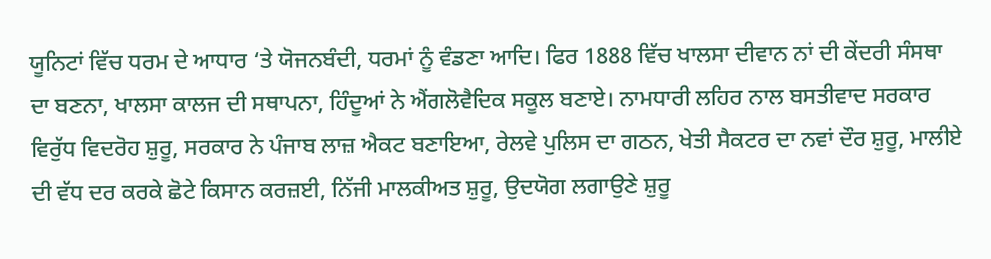ਯੂਨਿਟਾਂ ਵਿੱਚ ਧਰਮ ਦੇ ਆਧਾਰ ‘ਤੇ ਯੋਜਨਬੰਦੀ, ਧਰਮਾਂ ਨੂੰ ਵੰਡਣਾ ਆਦਿ। ਫਿਰ 1888 ਵਿੱਚ ਖਾਲਸਾ ਦੀਵਾਨ ਨਾਂ ਦੀ ਕੇਂਦਰੀ ਸੰਸਥਾ ਦਾ ਬਣਨਾ, ਖਾਲਸਾ ਕਾਲਜ ਦੀ ਸਥਾਪਨਾ, ਹਿੰਦੂਆਂ ਨੇ ਐਂਗਲੋਵੈਦਿਕ ਸਕੂਲ ਬਣਾਏ। ਨਾਮਧਾਰੀ ਲਹਿਰ ਨਾਲ ਬਸਤੀਵਾਦ ਸਰਕਾਰ ਵਿਰੁੱਧ ਵਿਦਰੋਹ ਸ਼ੁਰੂ, ਸਰਕਾਰ ਨੇ ਪੰਜਾਬ ਲਾਜ਼ ਐਕਟ ਬਣਾਇਆ, ਰੇਲਵੇ ਪੁਲਿਸ ਦਾ ਗਠਨ, ਖੇਤੀ ਸੈਕਟਰ ਦਾ ਨਵਾਂ ਦੌਰ ਸ਼ੁਰੂ, ਮਾਲੀਏ ਦੀ ਵੱਧ ਦਰ ਕਰਕੇ ਛੋਟੇ ਕਿਸਾਨ ਕਰਜ਼ਈ, ਨਿੱਜੀ ਮਾਲਕੀਅਤ ਸ਼ੁਰੂ, ਉਦਯੋਗ ਲਗਾਉਣੇ ਸ਼ੁਰੂ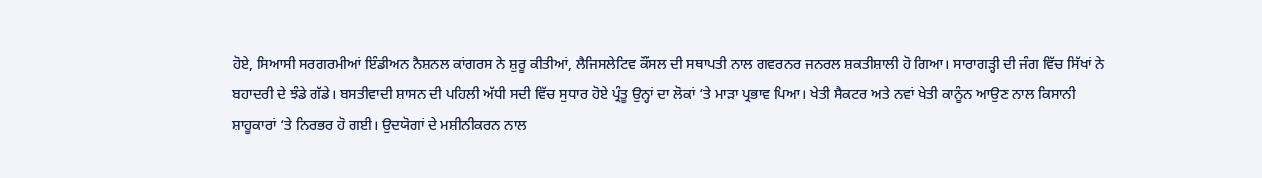ਹੋਏ, ਸਿਆਸੀ ਸਰਗਰਮੀਆਂ ਇੰਡੀਅਨ ਨੈਸ਼ਨਲ ਕਾਂਗਰਸ ਨੇ ਸ਼ੁਰੂ ਕੀਤੀਆਂ, ਲੈਜਿਸਲੇਟਿਵ ਕੌਂਸਲ ਦੀ ਸਥਾਪਤੀ ਨਾਲ ਗਵਰਨਰ ਜਨਰਲ ਸ਼ਕਤੀਸ਼ਾਲੀ ਹੋ ਗਿਆ। ਸਾਰਾਗੜ੍ਹੀ ਦੀ ਜੰਗ ਵਿੱਚ ਸਿੱਖਾਂ ਨੇ ਬਹਾਦਰੀ ਦੇ ਝੰਡੇ ਗੱਡੇ। ਬਸਤੀਵਾਦੀ ਸ਼ਾਸਨ ਦੀ ਪਹਿਲੀ ਅੱਧੀ ਸਦੀ ਵਿੱਚ ਸੁਧਾਰ ਹੋਏ ਪ੍ਰੰਤੂ ਉਨ੍ਹਾਂ ਦਾ ਲੋਕਾਂ ‘ਤੇ ਮਾੜਾ ਪ੍ਰਭਾਵ ਪਿਆ। ਖੇਤੀ ਸੈਕਟਰ ਅਤੇ ਨਵਾਂ ਖੇਤੀ ਕਾਨੂੰਨ ਆਉਣ ਨਾਲ ਕਿਸਾਨੀ ਸ਼ਾਹੂਕਾਰਾਂ ‘ਤੇ ਨਿਰਭਰ ਹੋ ਗਈ। ਉਦਯੋਗਾਂ ਦੇ ਮਸ਼ੀਨੀਕਰਨ ਨਾਲ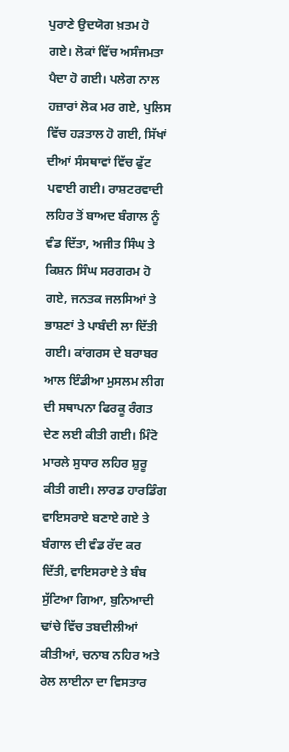ਪੁਰਾਣੇ ਉਦਯੋਗ ਖ਼ਤਮ ਹੋ ਗਏ। ਲੋਕਾਂ ਵਿੱਚ ਅਸੰਜਮਤਾ ਪੈਦਾ ਹੋ ਗਈ। ਪਲੇਗ ਨਾਲ ਹਜ਼ਾਰਾਂ ਲੋਕ ਮਰ ਗਏ, ਪੁਲਿਸ ਵਿੱਚ ਹੜਤਾਲ ਹੋ ਗਈ, ਸਿੱਖਾਂ ਦੀਆਂ ਸੰਸਥਾਵਾਂ ਵਿੱਚ ਫੁੱਟ ਪਵਾਈ ਗਈ। ਰਾਸ਼ਟਰਵਾਦੀ ਲਹਿਰ ਤੋਂ ਬਾਅਦ ਬੰਗਾਲ ਨੂੰ ਵੰਡ ਦਿੱਤਾ, ਅਜੀਤ ਸਿੰਘ ਤੇ ਕਿਸ਼ਨ ਸਿੰਘ ਸਰਗਰਮ ਹੋ ਗਏ, ਜਨਤਕ ਜਲਸਿਆਂ ਤੇ ਭਾਸ਼ਣਾਂ ਤੇ ਪਾਬੰਦੀ ਲਾ ਦਿੱਤੀ ਗਈ। ਕਾਂਗਰਸ ਦੇ ਬਰਾਬਰ ਆਲ ਇੰਡੀਆ ਮੁਸਲਮ ਲੀਗ ਦੀ ਸਥਾਪਨਾ ਫਿਰਕੂ ਰੰਗਤ ਦੇਣ ਲਈ ਕੀਤੀ ਗਈ। ਮਿੰਟੋ ਮਾਰਲੇ ਸੁਧਾਰ ਲਹਿਰ ਸ਼ੁਰੂ ਕੀਤੀ ਗਈ। ਲਾਰਡ ਹਾਰਡਿੰਗ ਵਾਇਸਰਾਏ ਬਣਾਏ ਗਏ ਤੇ ਬੰਗਾਲ ਦੀ ਵੰਡ ਰੱਦ ਕਰ ਦਿੱਤੀ, ਵਾਇਸਰਾਏ ਤੇ ਬੰਬ ਸੁੱਟਿਆ ਗਿਆ, ਬੁਨਿਆਦੀ ਢਾਂਚੇ ਵਿੱਚ ਤਬਦੀਲੀਆਂ ਕੀਤੀਆਂ, ਚਨਾਬ ਨਹਿਰ ਅਤੇ ਰੇਲ ਲਾਈਨਾ ਦਾ ਵਿਸਤਾਰ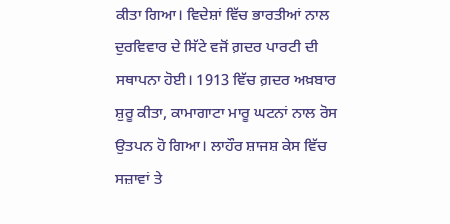ਕੀਤਾ ਗਿਆ। ਵਿਦੇਸ਼ਾਂ ਵਿੱਚ ਭਾਰਤੀਆਂ ਨਾਲ ਦੁਰਵਿਵਾਰ ਦੇ ਸਿੱਟੇ ਵਜੋਂ ਗ਼ਦਰ ਪਾਰਟੀ ਦੀ ਸਥਾਪਨਾ ਹੋਈ। 1913 ਵਿੱਚ ਗ਼ਦਰ ਅਖ਼ਬਾਰ ਸ਼ੁਰੂ ਕੀਤਾ, ਕਾਮਾਗਾਟਾ ਮਾਰੂ ਘਟਨਾਂ ਨਾਲ ਰੋਸ ਉਤਪਨ ਹੋ ਗਿਆ। ਲਾਹੌਰ ਸ਼ਾਜਸ਼ ਕੇਸ ਵਿੱਚ ਸਜ਼ਾਵਾਂ ਤੇ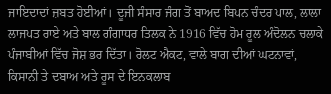ਜਾਇਦਾਦਾਂ ਜ਼ਬਤ ਹੋਈਆਂ। ਦੂਜੀ ਸੰਸਾਰ ਜੰਗ ਤੋਂ ਬਾਅਦ ਬਿਪਨ ਚੰਦਰ ਪਾਲ, ਲਾਲਾ ਲਾਜਪਤ ਰਾਏ ਅਤੇ ਬਾਲ ਗੰਗਾਧਰ ਤਿਲਕ ਨੇ 1916 ਵਿੱਚ ਹੋਮ ਰੂਲ ਅੰਦੋਲਨ ਚਲਾਕੇ ਪੰਜਾਬੀਆਂ ਵਿੱਚ ਜੋਸ਼ ਭਰ ਦਿੱਤਾ। ਰੋਲਟ ਐਕਟ, ਵਾਲੇ ਬਾਗ ਦੀਆਂ ਘਟਨਾਵਾਂ, ਕਿਸਾਨੀ ਤੇ ਦਬਾਅ ਅਤੇ ਰੂਸ ਦੇ ਇਨਕਲਾਬ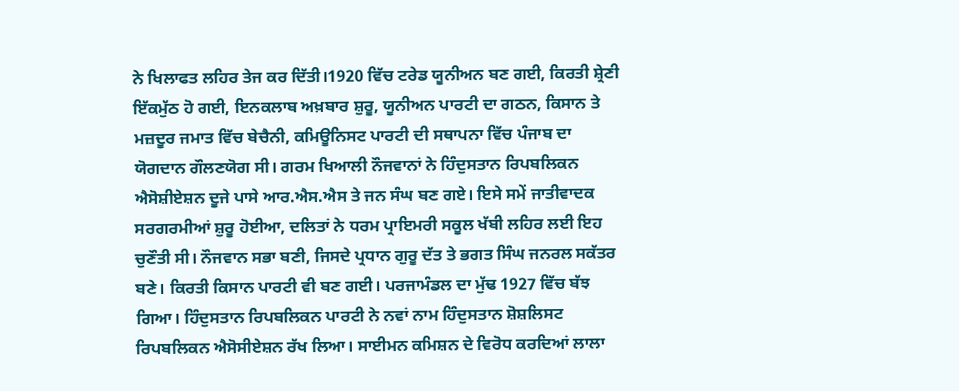ਨੇ ਖਿਲਾਫਤ ਲਹਿਰ ਤੇਜ ਕਰ ਦਿੱਤੀ।1920 ਵਿੱਚ ਟਰੇਡ ਯੂਨੀਅਨ ਬਣ ਗਈ, ਕਿਰਤੀ ਸ਼੍ਰੇਣੀ ਇੱਕਮੁੱਠ ਹੋ ਗਈ, ਇਨਕਲਾਬ ਅਖ਼ਬਾਰ ਸ਼ੁਰੂ, ਯੂਨੀਅਨ ਪਾਰਟੀ ਦਾ ਗਠਨ, ਕਿਸਾਨ ਤੇ ਮਜ਼ਦੂਰ ਜਮਾਤ ਵਿੱਚ ਬੇਚੈਨੀ, ਕਮਿਊਨਿਸਟ ਪਾਰਟੀ ਦੀ ਸਥਾਪਨਾ ਵਿੱਚ ਪੰਜਾਬ ਦਾ ਯੋਗਦਾਨ ਗੌਲਣਯੋਗ ਸੀ। ਗਰਮ ਖਿਆਲੀ ਨੌਜਵਾਨਾਂ ਨੇ ਹਿੰਦੁਸਤਾਨ ਰਿਪਬਲਿਕਨ ਐਸੋਸ਼ੀਏਸ਼ਨ ਦੂਜੇ ਪਾਸੇ ਆਰ.ਐਸ.ਐਸ ਤੇ ਜਨ ਸੰਘ ਬਣ ਗਏ। ਇਸੇ ਸਮੇਂ ਜਾਤੀਵਾਦਕ ਸਰਗਰਮੀਆਂ ਸ਼ੁਰੂ ਹੋਈਆ, ਦਲਿਤਾਂ ਨੇ ਧਰਮ ਪ੍ਰਾਇਮਰੀ ਸਕੂਲ ਖੱਬੀ ਲਹਿਰ ਲਈ ਇਹ ਚੁਣੌਤੀ ਸੀ। ਨੌਜਵਾਨ ਸਭਾ ਬਣੀ, ਜਿਸਦੇ ਪ੍ਰਧਾਨ ਗੁਰੂ ਦੱਤ ਤੇ ਭਗਤ ਸਿੰਘ ਜਨਰਲ ਸਕੱਤਰ ਬਣੇ। ਕਿਰਤੀ ਕਿਸਾਨ ਪਾਰਟੀ ਵੀ ਬਣ ਗਈ। ਪਰਜਾਮੰਡਲ ਦਾ ਮੁੱਢ 1927 ਵਿੱਚ ਬੱਝ ਗਿਆ। ਹਿੰਦੁਸਤਾਨ ਰਿਪਬਲਿਕਨ ਪਾਰਟੀ ਨੇ ਨਵਾਂ ਨਾਮ ਹਿੰਦੁਸਤਾਨ ਸ਼ੋਸ਼ਲਿਸਟ ਰਿਪਬਲਿਕਨ ਐਸੋਸੀਏਸ਼ਨ ਰੱਖ ਲਿਆ। ਸਾਈਮਨ ਕਮਿਸ਼ਨ ਦੇ ਵਿਰੋਧ ਕਰਦਿਆਂ ਲਾਲਾ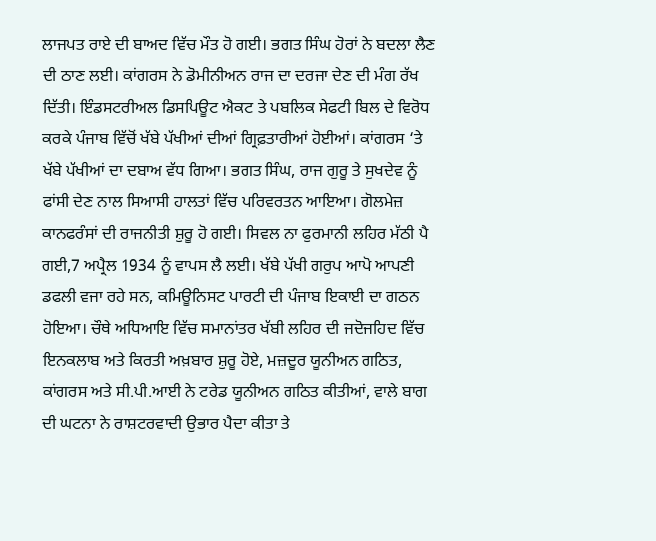ਲਾਜਪਤ ਰਾਏ ਦੀ ਬਾਅਦ ਵਿੱਚ ਮੌਤ ਹੋ ਗਈ। ਭਗਤ ਸਿੰਘ ਹੋਰਾਂ ਨੇ ਬਦਲਾ ਲੈਣ ਦੀ ਠਾਣ ਲਈ। ਕਾਂਗਰਸ ਨੇ ਡੋਮੀਨੀਅਨ ਰਾਜ ਦਾ ਦਰਜਾ ਦੇਣ ਦੀ ਮੰਗ ਰੱਖ ਦਿੱਤੀ। ਇੰਡਸਟਰੀਅਲ ਡਿਸਪਿਊਟ ਐਕਟ ਤੇ ਪਬਲਿਕ ਸੇਫਟੀ ਬਿਲ ਦੇ ਵਿਰੋਧ ਕਰਕੇ ਪੰਜਾਬ ਵਿੱਚੋਂ ਖੱਬੇ ਪੱਖੀਆਂ ਦੀਆਂ ਗ੍ਰਿਫ਼ਤਾਰੀਆਂ ਹੋਈਆਂ। ਕਾਂਗਰਸ ‘ਤੇ ਖੱਬੇ ਪੱਖੀਆਂ ਦਾ ਦਬਾਅ ਵੱਧ ਗਿਆ। ਭਗਤ ਸਿੰਘ, ਰਾਜ ਗੁਰੂ ਤੇ ਸੁਖਦੇਵ ਨੂੰ ਫਾਂਸੀ ਦੇਣ ਨਾਲ ਸਿਆਸੀ ਹਾਲਤਾਂ ਵਿੱਚ ਪਰਿਵਰਤਨ ਆਇਆ। ਗੋਲਮੇਜ਼ ਕਾਨਫਰੰਸਾਂ ਦੀ ਰਾਜਨੀਤੀ ਸ਼ੁਰੂ ਹੋ ਗਈ। ਸਿਵਲ ਨਾ ਫੁਰਮਾਨੀ ਲਹਿਰ ਮੱਠੀ ਪੈ ਗਈ,7 ਅਪ੍ਰੈਲ 1934 ਨੂੰ ਵਾਪਸ ਲੈ ਲਈ। ਖੱਬੇ ਪੱਖੀ ਗਰੁਪ ਆਪੋ ਆਪਣੀ ਡਫਲੀ ਵਜਾ ਰਹੇ ਸਨ, ਕਮਿਊਨਿਸਟ ਪਾਰਟੀ ਦੀ ਪੰਜਾਬ ਇਕਾਈ ਦਾ ਗਠਨ ਹੋਇਆ। ਚੌਥੇ ਅਧਿਆਇ ਵਿੱਚ ਸਮਾਨਾਂਤਰ ਖੱਬੀ ਲਹਿਰ ਦੀ ਜਦੋਜਹਿਦ ਵਿੱਚ ਇਨਕਲਾਬ ਅਤੇ ਕਿਰਤੀ ਅਖ਼ਬਾਰ ਸ਼ੁਰੂ ਹੋਏ, ਮਜ਼ਦੂਰ ਯੂਨੀਅਨ ਗਠਿਤ, ਕਾਂਗਰਸ ਅਤੇ ਸੀ.ਪੀ.ਆਈ ਨੇ ਟਰੇਡ ਯੂਨੀਅਨ ਗਠਿਤ ਕੀਤੀਆਂ, ਵਾਲੇ ਬਾਗ ਦੀ ਘਟਨਾ ਨੇ ਰਾਸ਼ਟਰਵਾਦੀ ਉਭਾਰ ਪੈਦਾ ਕੀਤਾ ਤੇ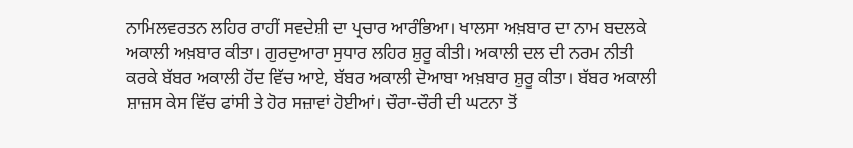ਨਾਮਿਲਵਰਤਨ ਲਹਿਰ ਰਾਹੀਂ ਸਵਦੇਸ਼ੀ ਦਾ ਪ੍ਰਚਾਰ ਆਰੰਭਿਆ। ਖਾਲਸਾ ਅਖ਼ਬਾਰ ਦਾ ਨਾਮ ਬਦਲਕੇ ਅਕਾਲੀ ਅਖ਼ਬਾਰ ਕੀਤਾ। ਗੁਰਦੁਆਰਾ ਸੁਧਾਰ ਲਹਿਰ ਸ਼ੁਰੂ ਕੀਤੀ। ਅਕਾਲੀ ਦਲ ਦੀ ਨਰਮ ਨੀਤੀ ਕਰਕੇ ਬੱਬਰ ਅਕਾਲੀ ਹੋਂਦ ਵਿੱਚ ਆਏ, ਬੱਬਰ ਅਕਾਲੀ ਦੋਆਬਾ ਅਖ਼ਬਾਰ ਸ਼ੁਰੂ ਕੀਤਾ। ਬੱਬਰ ਅਕਾਲੀ ਸ਼ਾਜ਼ਸ ਕੇਸ ਵਿੱਚ ਫਾਂਸੀ ਤੇ ਹੋਰ ਸਜ਼ਾਵਾਂ ਹੋਈਆਂ। ਚੌਰਾ-ਚੌਰੀ ਦੀ ਘਟਨਾ ਤੋਂ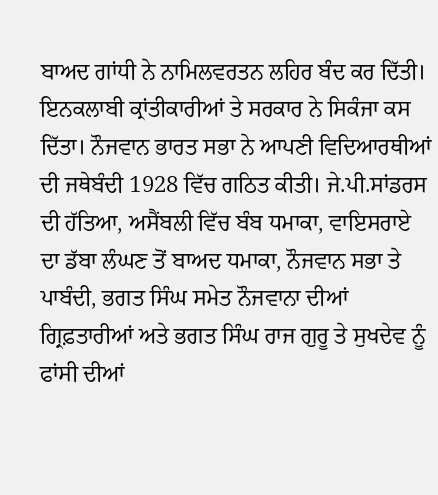ਬਾਅਦ ਗਾਂਧੀ ਨੇ ਨਾਮਿਲਵਰਤਨ ਲਹਿਰ ਬੰਦ ਕਰ ਦਿੱਤੀ। ਇਨਕਲਾਬੀ ਕ੍ਰਾਂਤੀਕਾਰੀਆਂ ਤੇ ਸਰਕਾਰ ਨੇ ਸਿਕੰਜਾ ਕਸ ਦਿੱਤਾ। ਨੌਜਵਾਨ ਭਾਰਤ ਸਭਾ ਨੇ ਆਪਣੀ ਵਿਦਿਆਰਥੀਆਂ ਦੀ ਜਥੇਬੰਦੀ 1928 ਵਿੱਚ ਗਠਿਤ ਕੀਤੀ। ਜੇ.ਪੀ.ਸਾਂਡਰਸ ਦੀ ਹੱਤਿਆ, ਅਸੈਂਬਲੀ ਵਿੱਚ ਬੰਬ ਧਮਾਕਾ, ਵਾਇਸਰਾਏ ਦਾ ਡੱਬਾ ਲੰਘਣ ਤੋਂ ਬਾਅਦ ਧਮਾਕਾ, ਨੌਜਵਾਨ ਸਭਾ ਤੇ ਪਾਬੰਦੀ, ਭਗਤ ਸਿੰਘ ਸਮੇਤ ਨੌਜਵਾਨਾ ਦੀਆਂ ਗ੍ਰਿਫ਼ਤਾਰੀਆਂ ਅਤੇ ਭਗਤ ਸਿੰਘ ਰਾਜ ਗੁਰੂ ਤੇ ਸੁਖਦੇਵ ਨੂੰ ਫਾਂਸੀ ਦੀਆਂ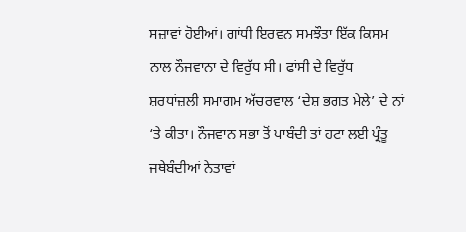ਸਜ਼ਾਵਾਂ ਹੋਈਆਂ। ਗਾਂਧੀ ਇਰਵਨ ਸਮਝੌਤਾ ਇੱਕ ਕਿਸਮ ਨਾਲ ਨੌਜਵਾਨਾ ਦੇ ਵਿਰੁੱਧ ਸੀ। ਫਾਂਸੀ ਦੇ ਵਿਰੁੱਧ ਸ਼ਰਧਾਂਜ਼ਲੀ ਸਮਾਗਮ ਅੱਚਰਵਾਲ ‘ਦੇਸ਼ ਭਗਤ ਮੇਲੇ’ ਦੇ ਨਾਂ ‘ਤੇ ਕੀਤਾ। ਨੌਜਵਾਨ ਸਭਾ ਤੋਂ ਪਾਬੰਦੀ ਤਾਂ ਹਟਾ ਲਈ ਪ੍ਰੰਤੂ ਜਥੇਬੰਦੀਆਂ ਨੇਤਾਵਾਂ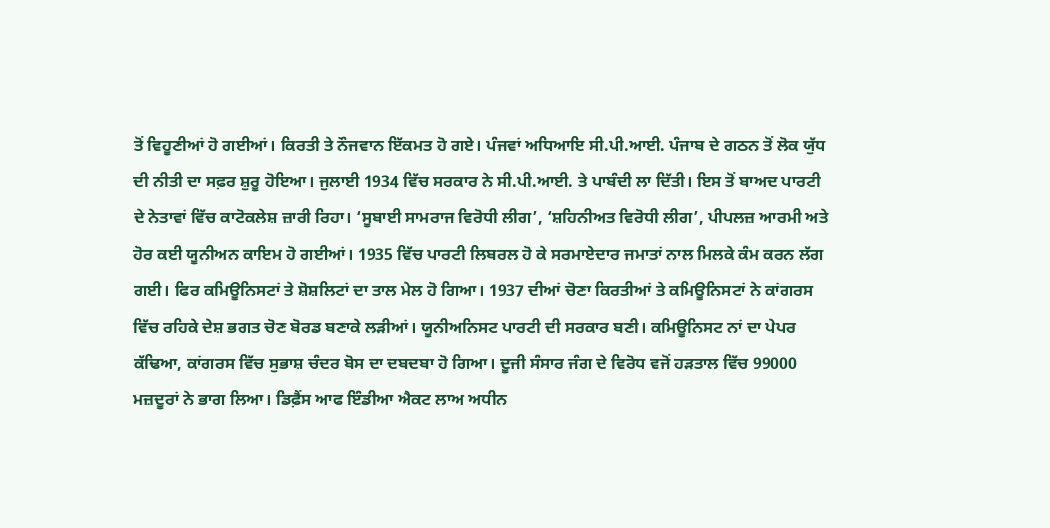ਤੋਂ ਵਿਹੂਣੀਆਂ ਹੋ ਗਈਆਂ। ਕਿਰਤੀ ਤੇ ਨੌਜਵਾਨ ਇੱਕਮਤ ਹੋ ਗਏ। ਪੰਜਵਾਂ ਅਧਿਆਇ ਸੀ.ਪੀ.ਆਈ. ਪੰਜਾਬ ਦੇ ਗਠਨ ਤੋਂ ਲੋਕ ਯੁੱਧ ਦੀ ਨੀਤੀ ਦਾ ਸਫ਼ਰ ਸ਼ੁਰੂ ਹੋਇਆ। ਜੁਲਾਈ 1934 ਵਿੱਚ ਸਰਕਾਰ ਨੇ ਸੀ.ਪੀ.ਆਈ. ਤੇ ਪਾਬੰਦੀ ਲਾ ਦਿੱਤੀ। ਇਸ ਤੋਂ ਬਾਅਦ ਪਾਰਟੀ ਦੇ ਨੇਤਾਵਾਂ ਵਿੱਚ ਕਾਟੋਕਲੇਸ਼ ਜ਼ਾਰੀ ਰਿਹਾ। ‘ਸੂਬਾਈ ਸਾਮਰਾਜ ਵਿਰੋਧੀ ਲੀਗ’, ‘ਸ਼ਹਿਨੀਅਤ ਵਿਰੋਧੀ ਲੀਗ’, ਪੀਪਲਜ਼ ਆਰਮੀ ਅਤੇ ਹੋਰ ਕਈ ਯੂਨੀਅਨ ਕਾਇਮ ਹੋ ਗਈਆਂ। 1935 ਵਿੱਚ ਪਾਰਟੀ ਲਿਬਰਲ ਹੋ ਕੇ ਸਰਮਾਏਦਾਰ ਜਮਾਤਾਂ ਨਾਲ ਮਿਲਕੇ ਕੰਮ ਕਰਨ ਲੱਗ ਗਈ। ਫਿਰ ਕਮਿਊਨਿਸਟਾਂ ਤੇ ਸ਼ੋਸ਼ਲਿਟਾਂ ਦਾ ਤਾਲ ਮੇਲ ਹੋ ਗਿਆ। 1937 ਦੀਆਂ ਚੋਣਾ ਕਿਰਤੀਆਂ ਤੇ ਕਮਿਊਨਿਸਟਾਂ ਨੇ ਕਾਂਗਰਸ ਵਿੱਚ ਰਹਿਕੇ ਦੇਸ਼ ਭਗਤ ਚੋਣ ਬੋਰਡ ਬਣਾਕੇ ਲੜੀਆਂ। ਯੂਨੀਅਨਿਸਟ ਪਾਰਟੀ ਦੀ ਸਰਕਾਰ ਬਣੀ। ਕਮਿਊਨਿਸਟ ਨਾਂ ਦਾ ਪੇਪਰ ਕੱਢਿਆ, ਕਾਂਗਰਸ ਵਿੱਚ ਸੁਭਾਸ਼ ਚੰਦਰ ਬੋਸ ਦਾ ਦਬਦਬਾ ਹੋ ਗਿਆ। ਦੂਜੀ ਸੰਸਾਰ ਜੰਗ ਦੇ ਵਿਰੋਧ ਵਜੋਂ ਹੜਤਾਲ ਵਿੱਚ 99000 ਮਜ਼ਦੂਰਾਂ ਨੇ ਭਾਗ ਲਿਆ। ਡਿਫ਼ੈਂਸ ਆਫ ਇੰਡੀਆ ਐਕਟ ਲਾਅ ਅਧੀਨ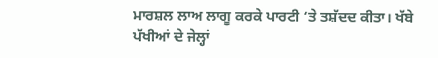ਮਾਰਸ਼ਲ ਲਾਅ ਲਾਗੂ ਕਰਕੇ ਪਾਰਟੀ ‘ਤੇ ਤਸ਼ੱਦਦ ਕੀਤਾ। ਖੱਬੇ ਪੱਖੀਆਂ ਦੇ ਜੇਲ੍ਹਾਂ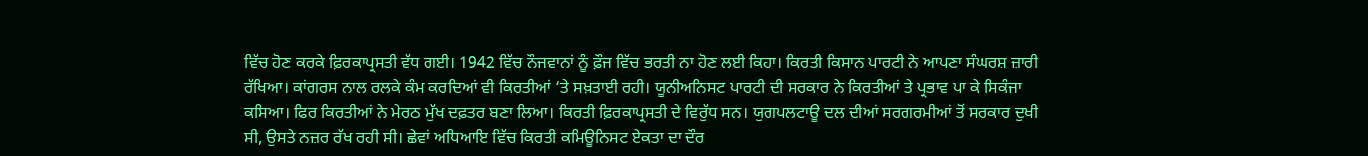ਵਿੱਚ ਹੋਣ ਕਰਕੇ ਫ਼ਿਰਕਾਪ੍ਰਸਤੀ ਵੱਧ ਗਈ। 1942 ਵਿੱਚ ਨੌਜਵਾਨਾਂ ਨੂੰ ਫ਼ੌਜ ਵਿੱਚ ਭਰਤੀ ਨਾ ਹੋਣ ਲਈ ਕਿਹਾ। ਕਿਰਤੀ ਕਿਸਾਨ ਪਾਰਟੀ ਨੇ ਆਪਣਾ ਸੰਘਰਸ਼ ਜ਼ਾਰੀ ਰੱਖਿਆ। ਕਾਂਗਰਸ ਨਾਲ ਰਲਕੇ ਕੰਮ ਕਰਦਿਆਂ ਵੀ ਕਿਰਤੀਆਂ ‘ਤੇ ਸਖ਼ਤਾਈ ਰਹੀ। ਯੂਨੀਅਨਿਸਟ ਪਾਰਟੀ ਦੀ ਸਰਕਾਰ ਨੇ ਕਿਰਤੀਆਂ ਤੇ ਪ੍ਰਭਾਵ ਪਾ ਕੇ ਸਿਕੰਜਾ ਕਸਿਆ। ਫਿਰ ਕਿਰਤੀਆਂ ਨੇ ਮੇਰਠ ਮੁੱਖ ਦਫ਼ਤਰ ਬਣਾ ਲਿਆ। ਕਿਰਤੀ ਫ਼ਿਰਕਾਪ੍ਰਸਤੀ ਦੇ ਵਿਰੁੱਧ ਸਨ। ਯੁਗਪਲਟਾਊ ਦਲ ਦੀਆਂ ਸਰਗਰਮੀਆਂ ਤੋਂ ਸਰਕਾਰ ਦੁਖੀ ਸੀ, ਉਸਤੇ ਨਜ਼ਰ ਰੱਖ ਰਹੀ ਸੀ। ਛੇਵਾਂ ਅਧਿਆਇ ਵਿੱਚ ਕਿਰਤੀ ਕਮਿਊਨਿਸਟ ਏਕਤਾ ਦਾ ਦੌਰ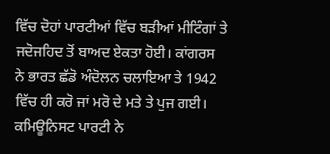ਵਿੱਚ ਦੋਹਾਂ ਪਾਰਟੀਆਂ ਵਿੱਚ ਬੜੀਆਂ ਮੀਟਿੰਗਾਂ ਤੇ ਜਦੋਜਹਿਦ ਤੋਂ ਬਾਅਦ ਏਕਤਾ ਹੋਈ। ਕਾਂਗਰਸ ਨੇ ਭਾਰਤ ਛੱਡੋ ਅੰਦੋਲਨ ਚਲਾਇਆ ਤੇ 1942 ਵਿੱਚ ਹੀ ਕਰੋ ਜਾਂ ਮਰੋ ਦੇ ਮਤੇ ਤੇ ਪੁਜ ਗਈ। ਕਮਿਊਨਿਸਟ ਪਾਰਟੀ ਨੇ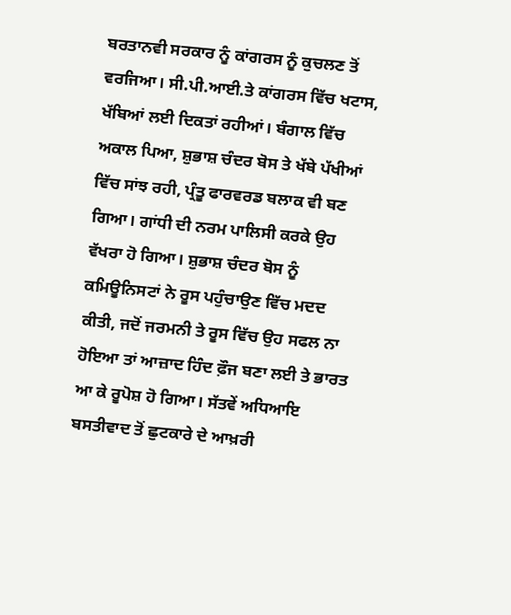ਬਰਤਾਨਵੀ ਸਰਕਾਰ ਨੂੰ ਕਾਂਗਰਸ ਨੂੰ ਕੁਚਲਣ ਤੋਂ ਵਰਜਿਆ। ਸੀ.ਪੀ.ਆਈ.ਤੇ ਕਾਂਗਰਸ ਵਿੱਚ ਖਟਾਸ, ਖੱਬਿਆਂ ਲਈ ਦਿਕਤਾਂ ਰਹੀਆਂ। ਬੰਗਾਲ ਵਿੱਚ ਅਕਾਲ ਪਿਆ, ਸ਼ੁਭਾਸ਼ ਚੰਦਰ ਬੋਸ ਤੇ ਖੱਬੇ ਪੱਖੀਆਂ ਵਿੱਚ ਸਾਂਝ ਰਹੀ, ਪ੍ਰੰਤੂ ਫਾਰਵਰਡ ਬਲਾਕ ਵੀ ਬਣ ਗਿਆ। ਗਾਂਧੀ ਦੀ ਨਰਮ ਪਾਲਿਸੀ ਕਰਕੇ ਉਹ ਵੱਖਰਾ ਹੋ ਗਿਆ। ਸ਼ੁਭਾਸ਼ ਚੰਦਰ ਬੋਸ ਨੂੰ ਕਮਿਊਨਿਸਟਾਂ ਨੇ ਰੂਸ ਪਹੁੰਚਾਉਣ ਵਿੱਚ ਮਦਦ ਕੀਤੀ, ਜਦੋਂ ਜਰਮਨੀ ਤੇ ਰੂਸ ਵਿੱਚ ਉਹ ਸਫਲ ਨਾ ਹੋਇਆ ਤਾਂ ਆਜ਼ਾਦ ਹਿੰਦ ਫ਼ੌਜ ਬਣਾ ਲਈ ਤੇ ਭਾਰਤ ਆ ਕੇ ਰੂਪੋਸ਼ ਹੋ ਗਿਆ। ਸੱਤਵੇਂ ਅਧਿਆਇ ਬਸਤੀਵਾਦ ਤੋਂ ਛੁਟਕਾਰੇ ਦੇ ਆਖ਼ਰੀ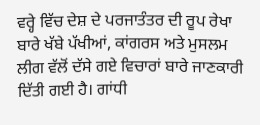ਵਰ੍ਹੇ ਵਿੱਚ ਦੇਸ਼ ਦੇ ਪਰਜਾਤੰਤਰ ਦੀ ਰੂਪ ਰੇਖਾ ਬਾਰੇ ਖੱਬੇ ਪੱਖੀਆਂ, ਕਾਂਗਰਸ ਅਤੇ ਮੁਸਲਮ ਲੀਗ ਵੱਲੋਂ ਦੱਸੇ ਗਏ ਵਿਚਾਰਾਂ ਬਾਰੇ ਜਾਣਕਾਰੀ ਦਿੱਤੀ ਗਈ ਹੈ। ਗਾਂਧੀ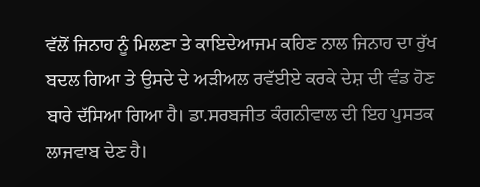ਵੱਲੋਂ ਜਿਨਾਹ ਨੂੰ ਮਿਲਣਾ ਤੇ ਕਾਇਦੇਆਜਮ ਕਹਿਣ ਨਾਲ ਜਿਨਾਹ ਦਾ ਰੁੱਖ ਬਦਲ ਗਿਆ ਤੇ ਉਸਦੇ ਦੇ ਅੜੀਅਲ ਰਵੱਈਏ ਕਰਕੇ ਦੇਸ਼ ਦੀ ਵੰਡ ਹੋਣ ਬਾਰੇ ਦੱਸਿਆ ਗਿਆ ਹੈ। ਡਾ.ਸਰਬਜੀਤ ਕੰਗਨੀਵਾਲ ਦੀ ਇਹ ਪੁਸਤਕ ਲਾਜਵਾਬ ਦੇਣ ਹੈ।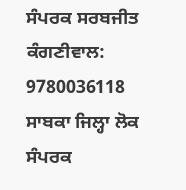ਸੰਪਰਕ ਸਰਬਜੀਤ ਕੰਗਣੀਵਾਲ: 9780036118
ਸਾਬਕਾ ਜਿਲ੍ਹਾ ਲੋਕ ਸੰਪਰਕ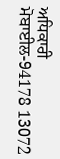ਅਧਿਕਾਰੀ
ਮੋਬਾਈਲ-94178 13072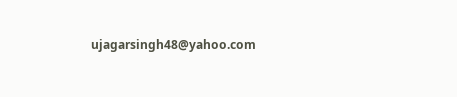ujagarsingh48@yahoo.com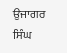ਉਜਾਗਰ ਸਿੰਘ